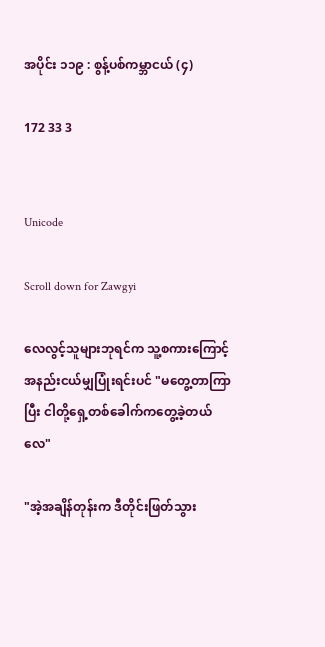အပိုင်း ၁၁၉ : စွန့်ပစ်ကမ္ဘာငယ် (၄)

172 33 3


Unicode

Scroll down for Zawgyi

လေလွင့်သူများဘုရင်က သူ့စကားကြောင့် အနည်းငယ်မျှပြုံးရင်းပင် "မတွေ့တာကြာပြီး ငါတို့ရှေ့တစ်ခေါက်ကတွေ့ခဲ့တယ်လေ"

"အဲ့အချိန်တုန်းက ဒီတိုင်းဖြတ်သွား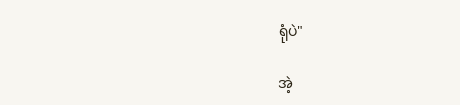ရုံပဲ"

အဲ့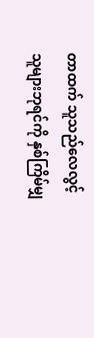တာထက် သူသည်လေလွင့်သူများဘုရင်ကို နှစ်ကြိမ်မျှ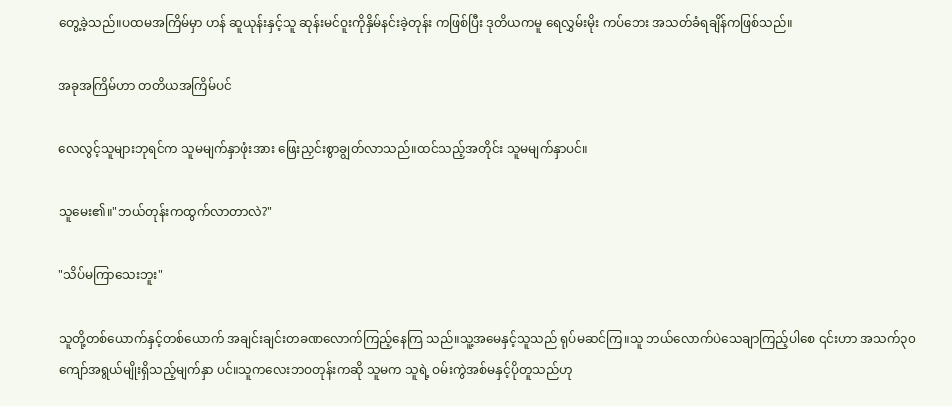တွေ့ခဲ့သည်။ပထမအကြိမ်မှာ ဟန် ဆူယုန်းနှင့်သူ ဆုန်းမင်ဝူးကိုနှိမ်နင်းခဲ့တုန်း ကဖြစ်ပြီး ဒုတိယကမူ ရေလွှမ်းမိုး ကပ်ဘေး အသတ်ခံရချိန်ကဖြစ်သည်။

အခုအကြိမ်ဟာ တတိယအကြိမ်ပင်

လေလွင့်သူများဘုရင်က သူမမျက်နှာဖုံးအား ဖြေးညှင်းစွာချွတ်လာသည်။ထင်သည့်အတိုင်း သူမမျက်နှာပင်။

သူမေး၏။"ဘယ်တုန်းကထွက်လာတာလဲ?"

"သိပ်မကြာသေးဘူး"

သူတို့တစ်ယောက်နှင့်တစ်ယောက် အချင်းချင်းတခဏလောက်ကြည့်နေကြ သည်။သူ့အမေနှင့်သူသည် ရုပ်မဆင်ကြ။သူ ဘယ်လောက်ပဲသေချာကြည့်ပါစေ ၎င်းဟာ အသက်၃၀ကျော်အရွယ်မျိုးရှိသည့်မျက်နှာ ပင်။သူကလေးဘဝတုန်းကဆို သူမက သူရဲ့ ဝမ်းကွဲအစ်မနှင့်ပိုတူသည်ဟု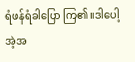ရံဖန်ရံခါပြော ကြ၏။ဒါပေါ့ အဲ့အ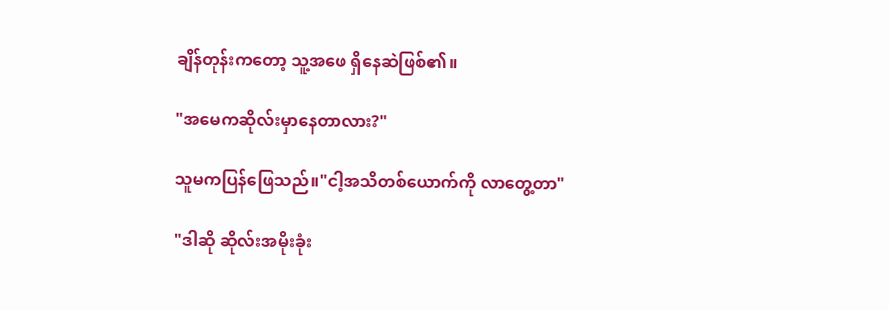ချိန်တုန်းကတော့ သူ့အဖေ ရှိနေဆဲဖြစ်၏။

"အမေကဆိုလ်းမှာနေတာလား?"

သူမကပြန်ဖြေသည်။"ငါ့အသိတစ်ယောက်ကို လာတွေ့တာ"

"ဒါဆို ဆိုလ်းအမိုးခုံး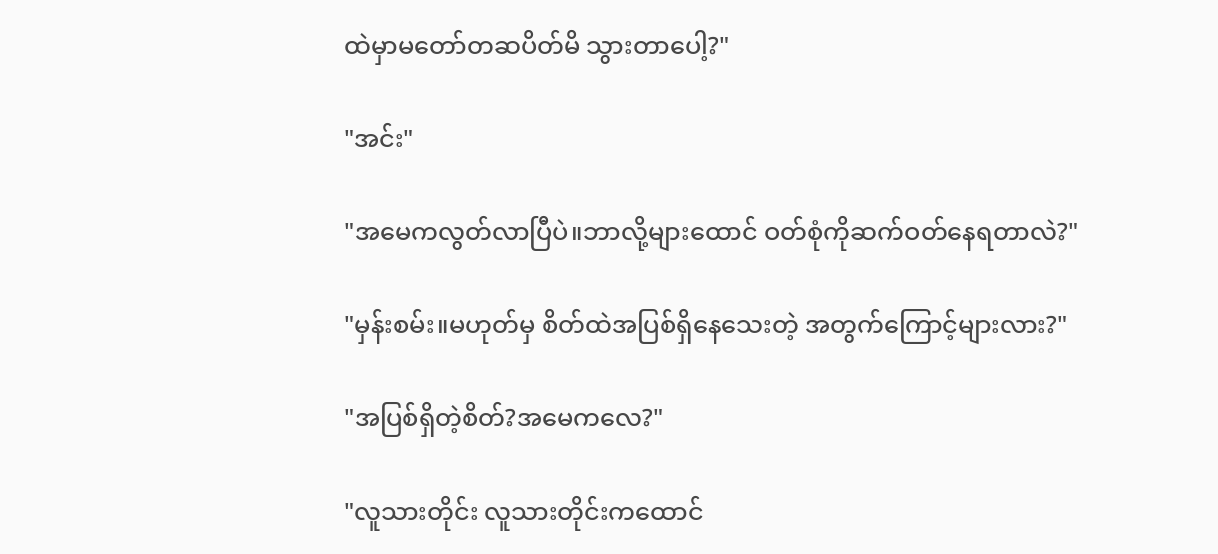ထဲမှာမတော်တဆပိတ်မိ သွားတာပေါ့?"

"အင်း"

"အမေကလွတ်လာပြီပဲ။ဘာလို့များထောင် ဝတ်စုံကိုဆက်ဝတ်နေရတာလဲ?"

"မှန်းစမ်း။မဟုတ်မှ စိတ်ထဲအပြစ်ရှိနေသေးတဲ့ အတွက်ကြောင့်များလား?"

"အပြစ်ရှိတဲ့စိတ်?အမေကလေ?"

"လူသားတိုင်း လူသားတိုင်းကထောင်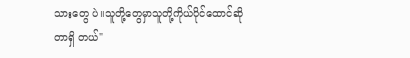သားတွေ ပဲ။သူတို့တွေမှာသူတို့ကိုယ်ပိုင်ထောင်ဆိုတာရှိ တယ်"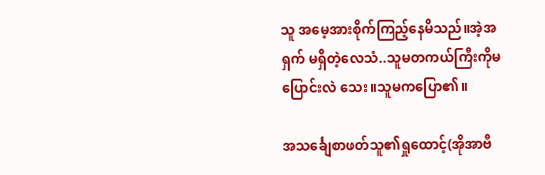သူ အမေ့အားစိုက်ကြည့်နေမိသည်။အဲ့အရှက် မရှိတဲ့လေသံ..သူမတကယ်ကြီးကိုမပြောင်းလဲ သေး။သူမကပြော၏။

အသင်္ချေစာဖတ်သူ၏ရှုထောင့်(အိုအာဗီ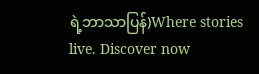ရဲ့ဘာသာပြန်)Where stories live. Discover now